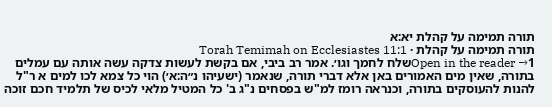תורה תמימה על קהלת יא:א
תורה תמימה על קהלת · Torah Temimah on Ecclesiastes 11:1
Open in the reader →1שלח לחמך וגו׳. אמר רב ביבי, אם בקשת לעשות צדקה עשה אותה עם עמלים בתורה, שאין מים האמורים באן אלא דברי תורה, שנאמר (ישעיהו נ״ה:א׳) הוי כל צמא לכו למים א ר"ל להנות להעוסקים בתורה, וכנראה רומז למ"ש בפסחים נ"ג ב' כל המטיל מלאי לכיס של תלמיד חכם זוכה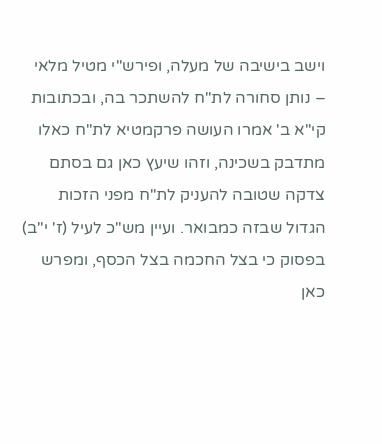וישב בישיבה של מעלה, ופירש"י מטיל מלאי – נותן סחורה לת"ח להשתכר בה, ובכתובות קי"א ב' אמרו העושה פרקמטיא לת"ח כאלו מתדבק בשכינה, וזהו שיעץ כאן גם בסתם צדקה שטובה להעניק לת"ח מפני הזכות הגדול שבזה כמבואר. ועיין מש"כ לעיל (ז' י"ב) בפסוק כי בצל החכמה בצל הכסף, ומפרש כאן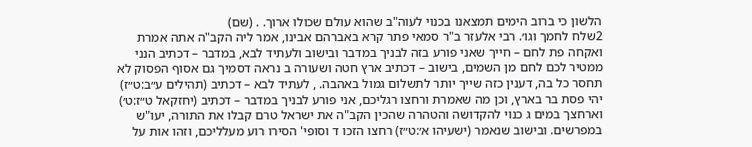הלשון כי ברוב הימים תמצאנו בכנוי לעוה"ב שהוא עולם שכולו ארוך. . (שם)
2שלח לחמך וגו׳. רבי אלעזר ב"ר סמאי פתר קרא באברהם אבינו, אמר ליה הקב"ה אתה אמרת ואקחה פת לחם – חייך שאני פורע בזה לבניך במדבר ובישוב ולעתיד לבא, במדבר – דכתיב הנני ממטיר לכם לחם מן השמים, בישוב – דכתיב ארץ חטה ושעורה ב נראה דסמיך גם אסוף הפסוק לא תחסר כל בה, דענין כזה שייך יותר לתשלום גמול באהבה. , לעתיד לבא – דכתיב (תהילים ע״ב:ט״ז) יהי פסת בר בארץ, וכן מה שאמרת ורחצו רגליכם, אני פורע לבניך במדבר – דכתיב (יחזקאל ט״ז:ט׳) וארחצך במים ג כנוי להקדושה והטהרה שהכין הקב"ה את ישראל טרם קבלו את התורה, יעו"ש במפרשים. ובישוב שנאמר (ישעיהו א׳:ט״ז) רחצו הזכו ד וסופי' הסירו רוע מעלליכם, וזהו אות על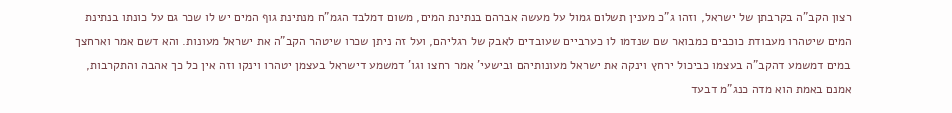רצון הקב"ה בקרבתן של ישראל, וזהו ג"כ מענין תשלום גמול על מעשה אברהם בנתינת המים, משום דמלבד הגמ"ח מנתינת גוף המים יש לו שכר גם על כונתו בנתינת המים שיטהרו מעבודת כוכבים כמבואר שם שנדמו לו כערביים שעובדים לאבק של רגליהם, ועל זה ניתן שכרו שיטהר הקב"ה את ישראל מעונות. והא דשם אמר וארחצך במים דמשמע דהקב"ה בעצמו כביכול ירחץ וינקה את ישראל מעונותיהם ובישעי' אמר רחצו וגו' דמשמע דישראל בעצמן יטהרו וינקו וזה אין כל כך אהבה והתקרבות, אמנם באמת הוא מדה כנג"מ דבעד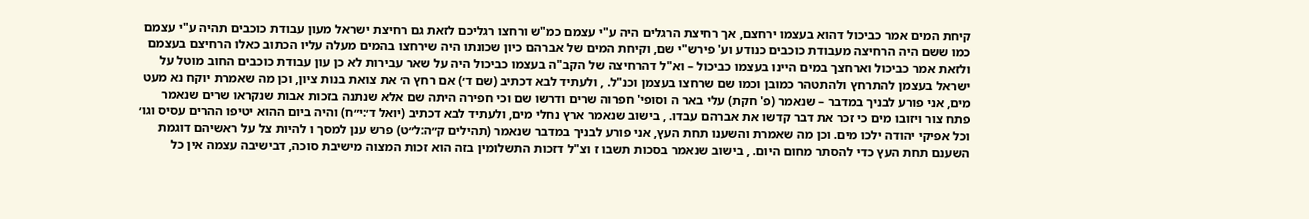קיחת המים אמר כביכול דהוא בעצמו ירחצם, אך רחיצת הרגלים היה ע"י עצמם כמ"ש ורחצו רגליכם לזאת גם רחיצת ישראל מעון עבודת כוכבים תהיה ע"י עצמם כמו ששם היה הרחיצה מעבודת כוכבים כנודע וע' פירש"י שם, וקיחת המים של אברהם כיון שכונתו היה שירחצו בהמים מעלה עליו הכתוב כאלו הרחיצם בעצמם ולזאת אמר כביכול וארחצך במים היינו בעצמו כביכול – וא"ל דהרחיצה של הקב"ה בעצמו כביכול היה על שאר עבירות לא כן עון עבודת כוכבים החוב מוטל על ישראל בעצמן להתרחץ ולהתטהר כמובן וכמו שם שרחצו בעצמן וכנ"ל. , ולעתיד לבא דכתיב (שם ד׳) אם רחץ ה׳ את צואת בנות ציון, וכן מה שאמרת יוקח נא מעט מים, אני פורע לבניך במדבר – שנאמר (פ' חקת) עלי באר ה וסופי' חפרוה שרים ודרשו שם וכי חפירה היתה שם אלא שנתנה בזכות אבות שנקראו שרים שנאמר פתח צור ויזובו מים כי זכר את דבר קדשו את אברהם עבדו. , בישוב שנאמר ארץ נחלי מים, ולעתיד לבא דכתיב (יואל ד׳:י״ח) והיה ביום ההוא יטיפו ההרים עסיס וגו׳ וכל אפיקי יהודה ילכו מים. וכן מה שאמרת והשענו תחת העץ, אני פורע לבניך במדבר שנאמר (תהילים ק״ה:ל״ט) פרש ענן למסך ו להיות צל על ראשיהם דוגמת השענם תחת העץ כדי להסתר מחום היום. , בישוב שנאמר בסכות תשבו ז וצ"ל דזכות התשלומין בזה הוא זכות המצוה מישיבת סוכה, דבישיבה עצמה אין כל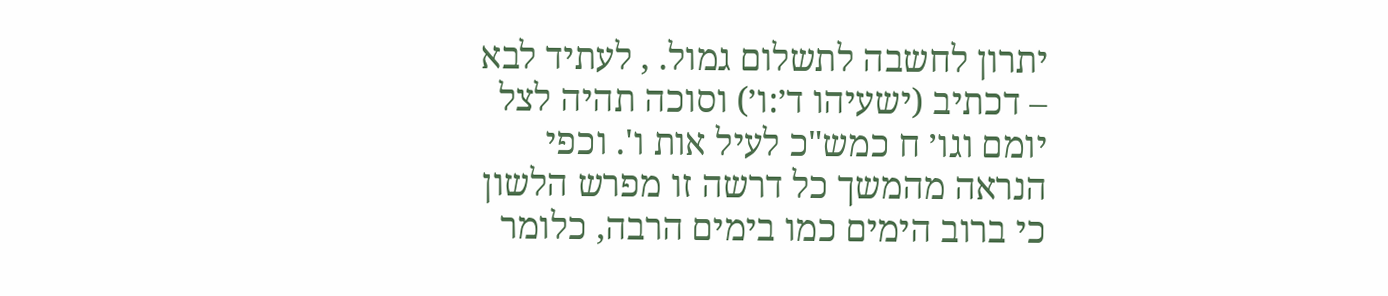יתרון לחשבה לתשלום גמול. , לעתיד לבא – דכתיב (ישעיהו ד׳:ו׳) וסוכה תהיה לצל יומם וגו׳ ח כמש"כ לעיל אות ו'. וכפי הנראה מהמשך כל דרשה זו מפרש הלשון כי ברוב הימים כמו בימים הרבה, כלומר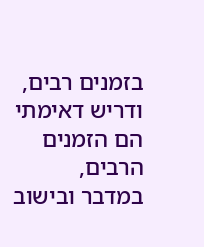בזמנים רבים, ודריש דאימתי הם הזמנים הרבים, במדבר ובישוב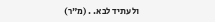ולעתיד לבא. . (מ"ר)